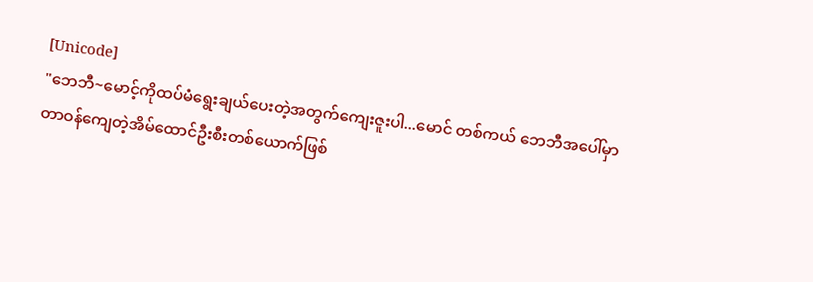[Unicode]
"ဘေဘီ~မောင့်ကိုထပ်မံရွေးချယ်ပေးတဲ့အတွက်ကျေးဇူးပါ...မောင် တစ်ကယ် ဘေဘီအပေါ်မှာ တာဝန်ကျေတဲ့အိမ်ထောင်ဦးစီးတစ်ယောက်ဖြစ်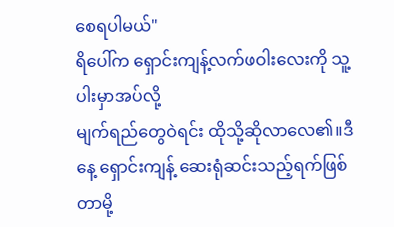စေရပါမယ်"
ရိပေါ်က ရှောင်းကျန့်လက်ဖဝါးလေးကို သူ့ပါးမှာအပ်လို့
မျက်ရည်တွေဝဲရင်း ထိုသို့ဆိုလာလေ၏။ဒီနေ့ ရှောင်းကျန့် ဆေးရုံဆင်းသည့်ရက်ဖြစ်တာမို့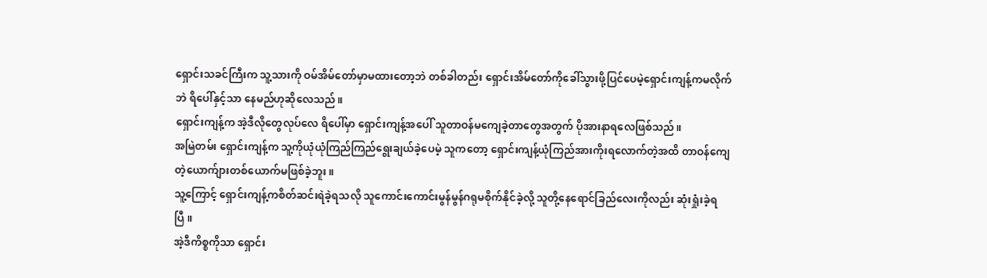ရှောင်းသခင်ကြီးက သူ့သားကို ဝမ်အိမ်တော်မှာမထားတော့ဘဲ တစ်ခါတည်း ရှောင်းအိမ်တော်ကိုခေါ်သွားဖို့ပြင်ပေမဲ့ရှောင်းကျန့်ကမလိုက်ဘဲ ရိပေါ်နှင့်သာ နေမည်ဟုဆိုလေသည်။
ရှောင်းကျန့်က အဲ့ဒီလိုတွေလုပ်လေ ရိပေါ်မှာ ရှောင်းကျန့်အပေါ် သူတာဝန်မကျေခဲ့တာတွေအတွက် ပိုအားနာရလေဖြစ်သည်။
အမြဲတမ်း ရှောင်းကျန့်က သူ့ကိုယုံယုံကြည်ကြည်ရွေးချယ်ခဲ့ပေမဲ့ သူကတော့ ရှောင်းကျန့်ယုံကြည်အားကိုးရလောက်တဲ့အထိ တာဝန်ကျေတဲ့ယောက်ျားတစ်ယောက်မဖြစ်ခဲ့ဘူး။
သူ့ကြောင့် ရှောင်းကျန့်ကစိတ်ဆင်းရဲခဲ့ရသလို သူကောင်းကောင်းမွန်မွန်ဂရုမစိုက်နိုင်ခဲ့လို့ သူတို့နေရောင်ခြည်လေးကိုလည်း ဆုံးရှုံးခဲ့ရပြီ။
အဲ့ဒီကိစ္စကိုသာ ရှောင်း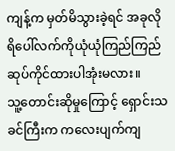ကျန့်က မှတ်မိသွားခဲ့ရင် အခုလို ရိပေါ်လက်ကိုယုံယုံကြည်ကြည်ဆုပ်ကိုင်ထားပါအုံးမလား။
သူ့တောင်းဆိုမှုကြောင့် ရှောင်းသခင်ကြီးက ကလေးပျက်ကျ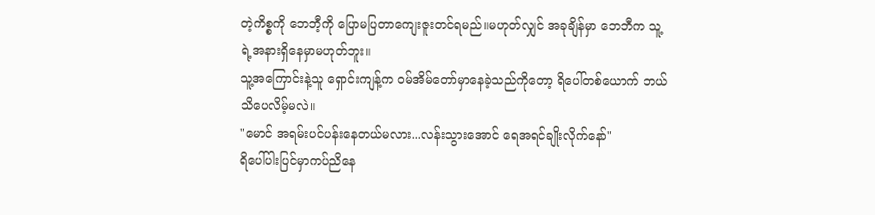တဲ့ကိစ္စကို ဘေဘီ့ကို ပြောမပြတာကျေးဇူးတင်ရမည်။မဟုတ်လျှင် အခုချိန်မှာ ဘေဘီက သူ့ရဲ့အနားရှိနေမှာမဟုတ်ဘူး။
သူ့အကြောင်းနဲ့သူ ရှောင်းကျန့်က ဝမ်အိမ်တော်မှာနေခဲ့သည်ကိုတော့ ရိပေါ်တစ်ယောက် ဘယ်သိပေလိမ့်မလဲ။
"မောင် အရမ်းပင်ပန်းနေတယ်မလား...လန်းသွားအောင် ရေအရင်ချိုးလိုက်နော်"
ရိပေါ်ပါးပြင်မှာကပ်ညိနေ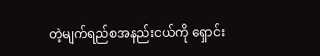တဲ့မျက်ရည်စအနည်းငယ်ကို ရှောင်း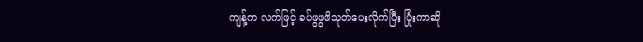ကျန့်က လက်ဖြင့် ခပ်ဖွဖွဖိသုတ်ပေးလိုက်ပြီး ပြုံးကာဆို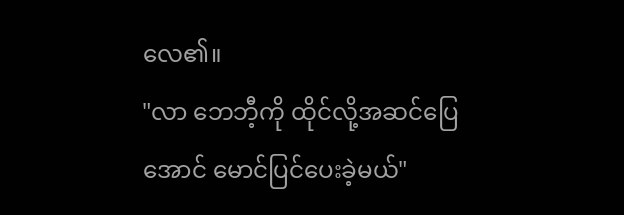လေ၏။
"လာ ဘေဘီ့ကို ထိုင်လို့အဆင်ပြေအောင် မောင်ပြင်ပေးခဲ့မယ်"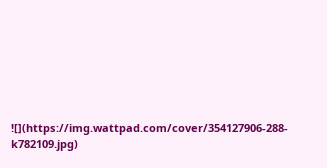![](https://img.wattpad.com/cover/354127906-288-k782109.jpg)